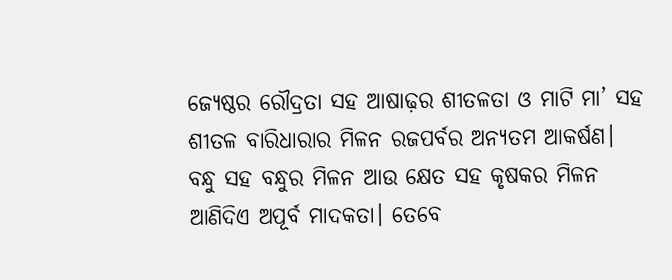ଜ୍ୟେଷ୍ଠର ରୌଦ୍ରତା ସହ ଆଷାଢ଼ର ଶୀତଳତା ଓ ମାଟି ମା’ ସହ ଶୀତଳ ବାରିଧାରାର ମିଳନ ରଜପର୍ବର ଅନ୍ୟତମ ଆକର୍ଷଣ। ବନ୍ଧୁ ସହ ବନ୍ଧୁର ମିଳନ ଆଉ କ୍ଷେତ ସହ କୃଷକର ମିଳନ ଆଣିଦିଏ ଅପୂର୍ବ ମାଦକତା। ତେବେ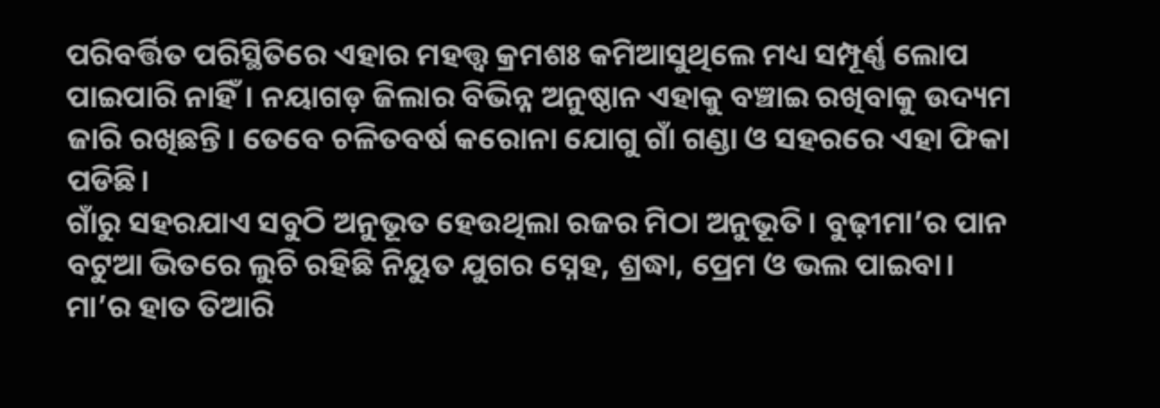ପରିବର୍ତ୍ତିତ ପରିସ୍ଥିତିରେ ଏହାର ମହତ୍ତ୍ୱ କ୍ରମଶଃ କମିଆସୁଥିଲେ ମଧ୍ୟ ସମ୍ପୂର୍ଣ୍ଣ ଲୋପ ପାଇପାରି ନାହିଁ। ନୟାଗଡ଼ ଜିଲାର ବିଭିନ୍ନ ଅନୁଷ୍ଠାନ ଏହାକୁ ବଞ୍ଚାଇ ରଖିବାକୁ ଉଦ୍ୟମ ଜାରି ରଖିଛନ୍ତି। ତେବେ ଚଳିତବର୍ଷ କରୋନା ଯୋଗୁ ଗାଁ ଗଣ୍ଡା ଓ ସହରରେ ଏହା ଫିକା ପଡିଛି।
ଗାଁରୁ ସହରଯାଏ ସବୁଠି ଅନୁଭୂତ ହେଉଥିଲା ରଜର ମିଠା ଅନୁଭୂତି। ବୁଢ଼ୀମା’ର ପାନ ବଟୁଆ ଭିତରେ ଲୁଚି ରହିଛି ନିୟୁତ ଯୁଗର ସ୍ନେହ, ଶ୍ରଦ୍ଧା, ପ୍ରେମ ଓ ଭଲ ପାଇବା। ମା’ର ହାତ ତିଆରି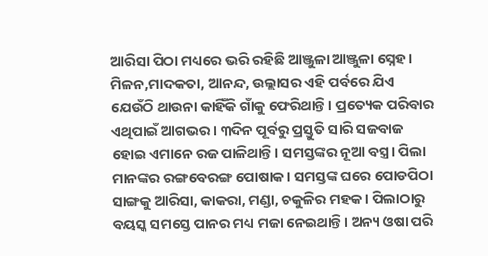ଆରିସା ପିଠା ମଧ୍ୟରେ ଭରି ରହିଛି ଆଞ୍ଜୁଳା ଆଞ୍ଜୁଳା ସ୍ନେହ। ମିଳନ,ମାଦକତା, ଆନନ୍ଦ, ଉଲ୍ଲାସର ଏହି ପର୍ବରେ ଯିଏ ଯେଉଁଠି ଥାଉନା କାହିଁକି ଗାଁକୁ ଫେରିଥାନ୍ତି। ପ୍ରତ୍ୟେକ ପରିବାର ଏଥିପାଇଁ ଆଗଭର। ୩ଦିନ ପୂର୍ବରୁ ପ୍ରସ୍ତୁତି ସାରି ସଜବାଜ ହୋଇ ଏମାନେ ରଜ ପାଳିଥାନ୍ତି। ସମସ୍ତଙ୍କର ନୂଆ ବସ୍ତ୍ର। ପିଲା ମାନଙ୍କର ରଙ୍ଗବେରଙ୍ଗ ପୋଷାକ। ସମସ୍ତଙ୍କ ଘରେ ପୋଡପିଠା ସାଙ୍ଗକୁ ଆରିସା, କାକରା, ମଣ୍ଡା, ଚକୁଳିର ମହକ। ପିଲାଠାରୁ ବୟସ୍କ ସମସ୍ତେ ପାନର ମଧ୍ୟ ମଜା ନେଇଥାନ୍ତି। ଅନ୍ୟ ଓଷା ପରି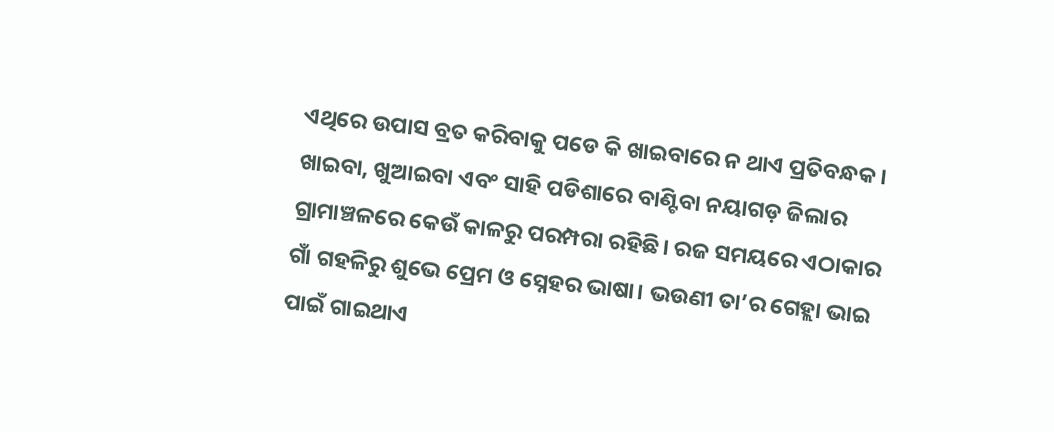ଏଥିରେ ଉପାସ ବ୍ରତ କରିବାକୁ ପଡେ କି ଖାଇବାରେ ନ ଥାଏ ପ୍ରତିବନ୍ଧକ। ଖାଇବା, ଖୁଆଇବା ଏବଂ ସାହି ପଡିଶାରେ ବାଣ୍ଟିବା ନୟାଗଡ଼ ଜିଲାର ଗ୍ରାମାଞ୍ଚଳରେ କେଉଁ କାଳରୁ ପରମ୍ପରା ରହିଛି। ରଜ ସମୟରେ ଏଠାକାର ଗାଁ ଗହଳିରୁ ଶୁଭେ ପ୍ରେମ ଓ ସ୍ନେହର ଭାଷା। ଭଉଣୀ ତା’ର ଗେହ୍ଲା ଭାଇ ପାଇଁ ଗାଇଥାଏ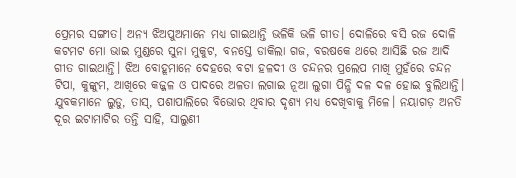ପ୍ରେମର ସଙ୍ଗୀତ। ଅନ୍ୟ ଝିଅପୁଅମାନେ ମଧ୍ୟ ଗାଇଥାନ୍ତି ଭଳିକି ଭଳି ଗୀତ। ଦୋଳିରେ ବସି ରଜ ଦୋଳି କଟମଟ ମୋ ଭାଇ ମୁଣ୍ଡରେ ସୁନା ମୁକୁଟ, ବନସ୍ତେ ଡାକିଲା ଗଜ, ବରଷକେ ଥରେ ଆସିଛି ରଜ ଆଦି ଗୀତ ଗାଇଥାନ୍ତି। ଝିଅ ବୋହୂମାନେ ଦେହରେ ବଟା ହଳଦୀ ଓ ଚନ୍ଦନର ପ୍ରଲେପ ମାଖି ମୁହଁରେ ଚନ୍ଦନ ଟିପା, କୁଙ୍କୁମ, ଆଖିରେ କଜ୍ଜଳ ଓ ପାଦରେ ଅଳତା ଲଗାଇ ନୂଆ ଲୁଗା ପିନ୍ଧି ଦଳ ଦଳ ହୋଇ ବୁଲିଥାନ୍ତି। ଯୁବକମାନେ ଲୁଡୁ, ତାସ୍, ପଶାପାଲିରେ ବିଭୋର ଥିବାର ଦୃଶ୍ୟ ମଧ୍ୟ ଦେଖିବାକୁ ମିଳେ। ନୟାଗଡ଼ ଅନତି ଦୂର ଇଟାମାଟିର ତନ୍ତି ସାହି, ସାଲୁଣୀ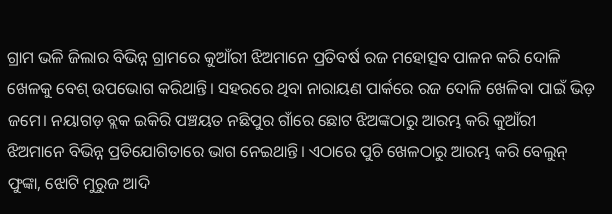ଗ୍ରାମ ଭଳି ଜିଲାର ବିଭିନ୍ନ ଗ୍ରାମରେ କୁଆଁରୀ ଝିଅମାନେ ପ୍ରତିବର୍ଷ ରଜ ମହୋତ୍ସବ ପାଳନ କରି ଦୋଳି ଖେଳକୁ ବେଶ୍ ଉପଭୋଗ କରିଥାନ୍ତି। ସହରରେ ଥିବା ନାରାୟଣ ପାର୍କରେ ରଜ ଦୋଳି ଖେଳିବା ପାଇଁ ଭିଡ଼ ଜମେ। ନୟାଗଡ଼ ବ୍ଲକ ଇକିରି ପଞ୍ଚୟତ ନଛିପୁର ଗାଁରେ ଛୋଟ ଝିଅଙ୍କଠାରୁ ଆରମ୍ଭ କରି କୁଆଁରୀ ଝିଅମାନେ ବିଭିନ୍ନ ପ୍ରତିଯୋଗିତାରେ ଭାଗ ନେଇଥାନ୍ତି। ଏଠାରେ ପୁଚି ଖେଳଠାରୁ ଆରମ୍ଭ କରି ବେଲୁନ୍ ଫୁଙ୍କା, ଝୋଟି ମୁରୁଜ ଆଦି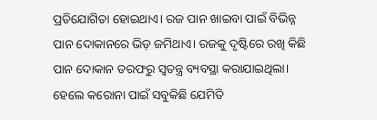ପ୍ରତିଯୋଗିତା ହୋଇଥାଏ। ରଜ ପାନ ଖାଇବା ପାଇଁ ବିଭିନ୍ନ ପାନ ଦୋକାନରେ ଭିଡ଼ ଜମିଥାଏ। ରଜକୁ ଦୃଷ୍ଟିରେ ରଖି କିଛି ପାନ ଦୋକାନ ତରଫରୁ ସ୍ବତନ୍ତ୍ର ବ୍ୟବସ୍ଥା କରାଯାଇଥିଲା। ହେଲେ କରୋନା ପାଇଁ ସବୁକିଛି ଯେମିତି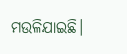ମଉଳିଯାଇଛି।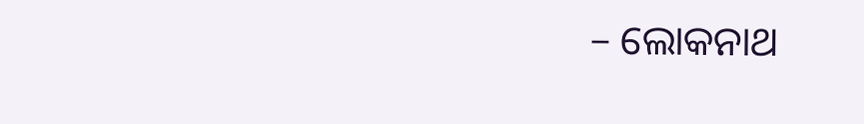– ଲୋକନାଥ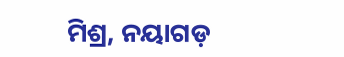ମିଶ୍ର, ନୟାଗଡ଼